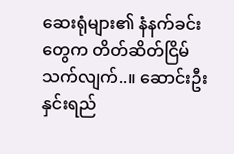ဆေးရုံများ၏ နံနက်ခင်းတွေက တိတ်ဆိတ်ငြိမ်သက်လျက်..။ ဆောင်းဦးနှင်းရည်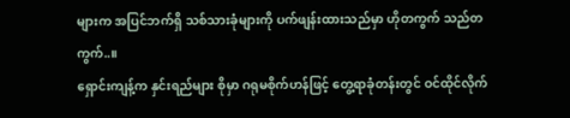များက အပြင်ဘက်ရှိ သစ်သားခုံများကို ပက်ဖျန်းထားသည်မှာ ဟိုတကွက် သည်တကွက်..။
ရှောင်းကျန့်က နှင်းရည်များ စိုမှာ ဂရုမစိုက်ဟန်ဖြင့် တွေ့ရာခုံတန်းတွင် ဝင်ထိုင်လိုက်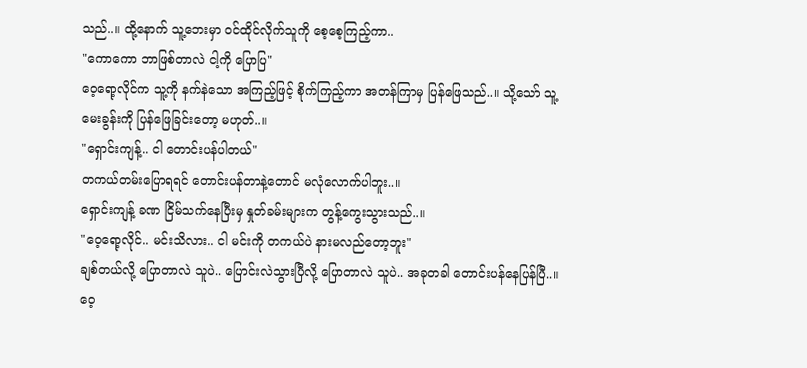သည်..။ ထို့နောက် သူ့ဘေးမှာ ဝင်ထိုင်လိုက်သူကို စေ့စေ့ကြည့်ကာ..
"ကောကော ဘာဖြစ်တာလဲ ငါ့ကို ပြောပြ"
ဝေ့ရော့လိုင်က သူ့ကို နက်နဲသော အကြည့်ဖြင့် စိုက်ကြည့်ကာ အတန်ကြာမှ ပြန်ဖြေသည်..။ သို့သော် သူ့မေးခွန်းကို ပြန်ဖြေခြင်းတော့ မဟုတ်..။
"ရှောင်းကျန့်.. ငါ တောင်းပန်ပါတယ်"
တကယ်တမ်းပြောရရင် တောင်းပန်တာနဲ့တောင် မလုံလောက်ပါဘူး..။
ရှောင်းကျန့် ခဏ ငြိမ်သက်နေပြီးမှ နှုတ်ခမ်းများက တွန့်ကွေးသွားသည်..။
"ဝေ့ရော့လိုင်.. မင်းသိလား.. ငါ မင်းကို တကယ်ပဲ နားမလည်တော့ဘူး"
ချစ်တယ်လို့ ပြောတာလဲ သူပဲ.. ပြောင်းလဲသွားပြီလို့ ပြောတာလဲ သူပဲ.. အခုတခါ တောင်းပန်နေပြန်ပြီ..။
ဝေ့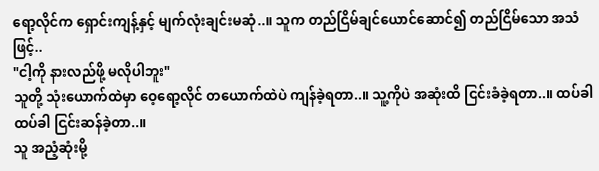ရော့လိုင်က ရှောင်းကျန့်နှင့် မျက်လုံးချင်းမဆုံ..။ သူက တည်ငြိမ်ချင်ယောင်ဆောင်၍ တည်ငြိမ်သော အသံဖြင့်..
"ငါ့ကို နားလည်ဖို့ မလိုပါဘူး"
သူတို့ သုံးယောက်ထဲမှာ ဝေ့ရော့လိုင် တယောက်ထဲပဲ ကျန်ခဲ့ရတာ..။ သူ့ကိုပဲ အဆုံးထိ ငြင်းခံခဲ့ရတာ..။ ထပ်ခါထပ်ခါ ငြင်းဆန်ခဲ့တာ..။
သူ အညံ့ဆုံးမို့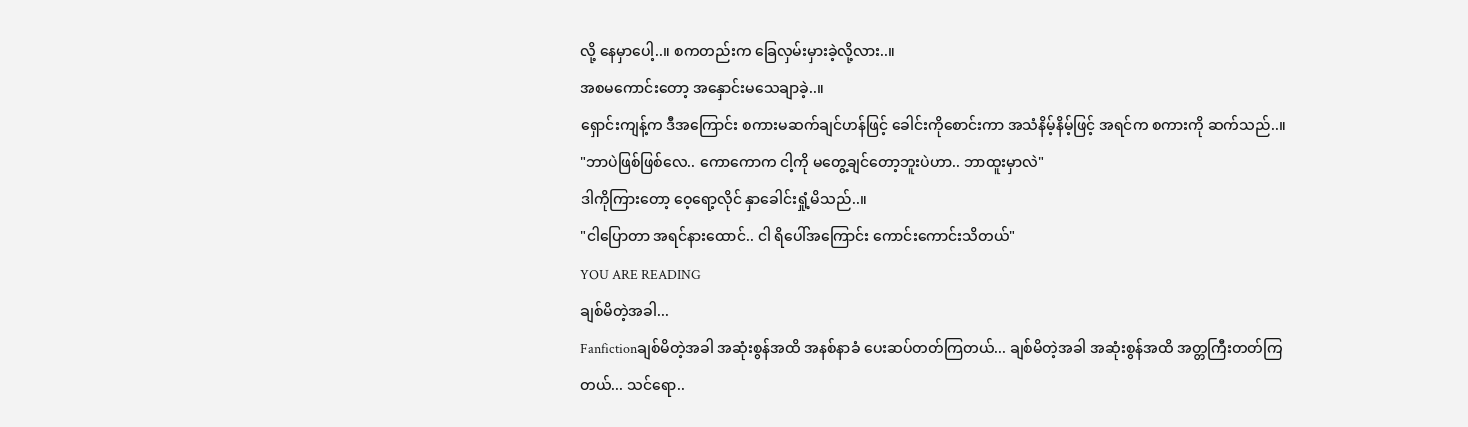လို့ နေမှာပေါ့..။ စကတည်းက ခြေလှမ်းမှားခဲ့လို့လား..။
အစမကောင်းတော့ အနှောင်းမသေချာခဲ့..။
ရှောင်းကျန့်က ဒီအကြောင်း စကားမဆက်ချင်ဟန်ဖြင့် ခေါင်းကိုစောင်းကာ အသံနိမ့်နိမ့်ဖြင့် အရင်က စကားကို ဆက်သည်..။
"ဘာပဲဖြစ်ဖြစ်လေ.. ကောကောက ငါ့ကို မတွေ့ချင်တော့ဘူးပဲဟာ.. ဘာထူးမှာလဲ"
ဒါကိုကြားတော့ ဝေ့ရော့လိုင် နှာခေါင်းရှုံ့မိသည်..။
"ငါပြောတာ အရင်နားထောင်.. ငါ ရိပေါ်အကြောင်း ကောင်းကောင်းသိတယ်"
YOU ARE READING
ချစ်မိတဲ့အခါ...
Fanfictionချစ်မိတဲ့အခါ အဆုံးစွန်အထိ အနစ်နာခံ ပေးဆပ်တတ်ကြတယ်... ချစ်မိတဲ့အခါ အဆုံးစွန်အထိ အတ္တကြီးတတ်ကြတယ်... သင်ရော..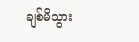ချစ်မိသွား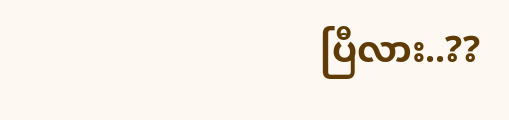ပြီလား..??